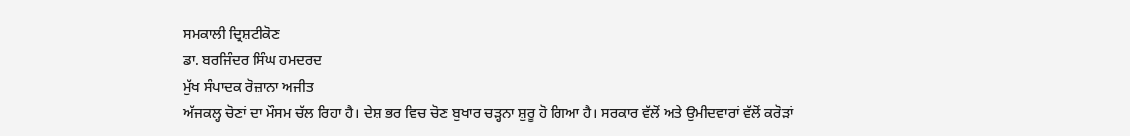ਸਮਕਾਲੀ ਦ੍ਰਿਸ਼ਟੀਕੋਣ
ਡਾ. ਬਰਜਿੰਦਰ ਸਿੰਘ ਹਮਦਰਦ
ਮੁੱਖ ਸੰਪਾਦਕ ਰੋਜ਼ਾਨਾ ਅਜੀਤ
ਅੱਜਕਲ੍ਹ ਚੋਣਾਂ ਦਾ ਮੌਸਮ ਚੱਲ ਰਿਹਾ ਹੈ। ਦੇਸ਼ ਭਰ ਵਿਚ ਚੋਣ ਬੁਖਾਰ ਚੜ੍ਹਨਾ ਸ਼ੁਰੂ ਹੋ ਗਿਆ ਹੈ। ਸਰਕਾਰ ਵੱਲੋਂ ਅਤੇ ਉਮੀਦਵਾਰਾਂ ਵੱਲੋਂ ਕਰੋੜਾਂ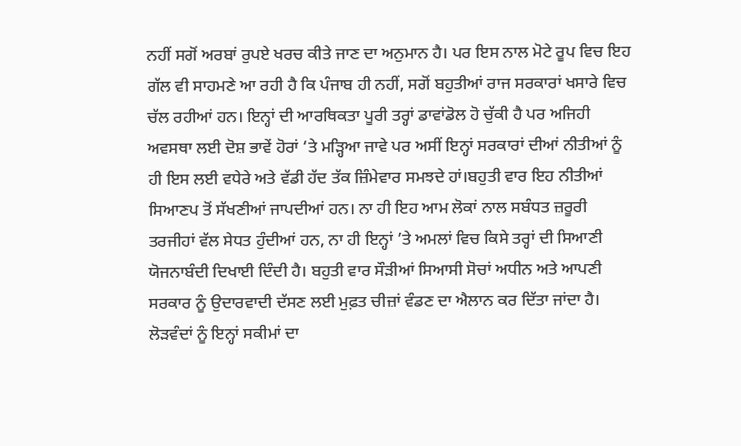ਨਹੀਂ ਸਗੋਂ ਅਰਬਾਂ ਰੁਪਏ ਖਰਚ ਕੀਤੇ ਜਾਣ ਦਾ ਅਨੁਮਾਨ ਹੈ। ਪਰ ਇਸ ਨਾਲ ਮੋਟੇ ਰੂਪ ਵਿਚ ਇਹ ਗੱਲ ਵੀ ਸਾਹਮਣੇ ਆ ਰਹੀ ਹੈ ਕਿ ਪੰਜਾਬ ਹੀ ਨਹੀਂ, ਸਗੋਂ ਬਹੁਤੀਆਂ ਰਾਜ ਸਰਕਾਰਾਂ ਖਸਾਰੇ ਵਿਚ ਚੱਲ ਰਹੀਆਂ ਹਨ। ਇਨ੍ਹਾਂ ਦੀ ਆਰਥਿਕਤਾ ਪੂਰੀ ਤਰ੍ਹਾਂ ਡਾਵਾਂਡੋਲ ਹੋ ਚੁੱਕੀ ਹੈ ਪਰ ਅਜਿਹੀ ਅਵਸਥਾ ਲਈ ਦੋਸ਼ ਭਾਵੇਂ ਹੋਰਾਂ ‘ਤੇ ਮੜ੍ਹਿਆ ਜਾਵੇ ਪਰ ਅਸੀਂ ਇਨ੍ਹਾਂ ਸਰਕਾਰਾਂ ਦੀਆਂ ਨੀਤੀਆਂ ਨੂੰ ਹੀ ਇਸ ਲਈ ਵਧੇਰੇ ਅਤੇ ਵੱਡੀ ਹੱਦ ਤੱਕ ਜ਼ਿੰਮੇਵਾਰ ਸਮਝਦੇ ਹਾਂ।ਬਹੁਤੀ ਵਾਰ ਇਹ ਨੀਤੀਆਂ ਸਿਆਣਪ ਤੋਂ ਸੱਖਣੀਆਂ ਜਾਪਦੀਆਂ ਹਨ। ਨਾ ਹੀ ਇਹ ਆਮ ਲੋਕਾਂ ਨਾਲ ਸਬੰਧਤ ਜ਼ਰੂਰੀ ਤਰਜੀਹਾਂ ਵੱਲ ਸੇਧਤ ਹੁੰਦੀਆਂ ਹਨ, ਨਾ ਹੀ ਇਨ੍ਹਾਂ ’ਤੇ ਅਮਲਾਂ ਵਿਚ ਕਿਸੇ ਤਰ੍ਹਾਂ ਦੀ ਸਿਆਣੀ ਯੋਜਨਾਬੰਦੀ ਦਿਖਾਈ ਦਿੰਦੀ ਹੈ। ਬਹੁਤੀ ਵਾਰ ਸੌੜੀਆਂ ਸਿਆਸੀ ਸੋਚਾਂ ਅਧੀਨ ਅਤੇ ਆਪਣੀ ਸਰਕਾਰ ਨੂੰ ਉਦਾਰਵਾਦੀ ਦੱਸਣ ਲਈ ਮੁਫ਼ਤ ਚੀਜ਼ਾਂ ਵੰਡਣ ਦਾ ਐਲਾਨ ਕਰ ਦਿੱਤਾ ਜਾਂਦਾ ਹੈ। ਲੋੜਵੰਦਾਂ ਨੂੰ ਇਨ੍ਹਾਂ ਸਕੀਮਾਂ ਦਾ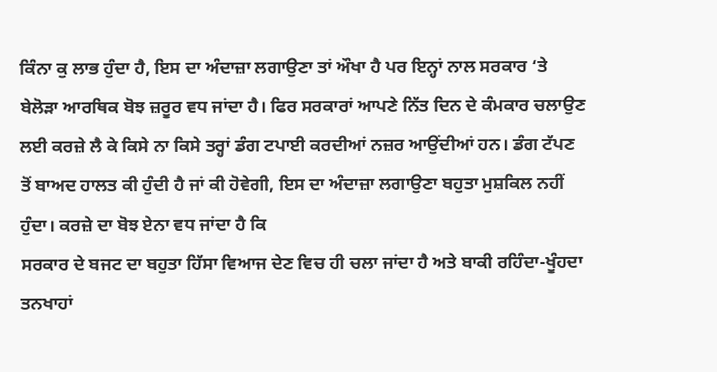ਕਿੰਨਾ ਕੁ ਲਾਭ ਹੁੰਦਾ ਹੈ, ਇਸ ਦਾ ਅੰਦਾਜ਼ਾ ਲਗਾਉਣਾ ਤਾਂ ਔਖਾ ਹੈ ਪਰ ਇਨ੍ਹਾਂ ਨਾਲ ਸਰਕਾਰ ‘ਤੇ ਬੇਲੋੜਾ ਆਰਥਿਕ ਬੋਝ ਜ਼ਰੂਰ ਵਧ ਜਾਂਦਾ ਹੈ। ਫਿਰ ਸਰਕਾਰਾਂ ਆਪਣੇ ਨਿੱਤ ਦਿਨ ਦੇ ਕੰਮਕਾਰ ਚਲਾਉਣ ਲਈ ਕਰਜ਼ੇ ਲੈ ਕੇ ਕਿਸੇ ਨਾ ਕਿਸੇ ਤਰ੍ਹਾਂ ਡੰਗ ਟਪਾਈ ਕਰਦੀਆਂ ਨਜ਼ਰ ਆਉਂਦੀਆਂ ਹਨ। ਡੰਗ ਟੱਪਣ ਤੋਂ ਬਾਅਦ ਹਾਲਤ ਕੀ ਹੁੰਦੀ ਹੈ ਜਾਂ ਕੀ ਹੋਵੇਗੀ, ਇਸ ਦਾ ਅੰਦਾਜ਼ਾ ਲਗਾਉਣਾ ਬਹੁਤਾ ਮੁਸ਼ਕਿਲ ਨਹੀਂ ਹੁੰਦਾ। ਕਰਜ਼ੇ ਦਾ ਬੋਝ ਏਨਾ ਵਧ ਜਾਂਦਾ ਹੈ ਕਿ
ਸਰਕਾਰ ਦੇ ਬਜਟ ਦਾ ਬਹੁਤਾ ਹਿੱਸਾ ਵਿਆਜ ਦੇਣ ਵਿਚ ਹੀ ਚਲਾ ਜਾਂਦਾ ਹੈ ਅਤੇ ਬਾਕੀ ਰਹਿੰਦਾ-ਖੂੰਹਦਾ ਤਨਖਾਹਾਂ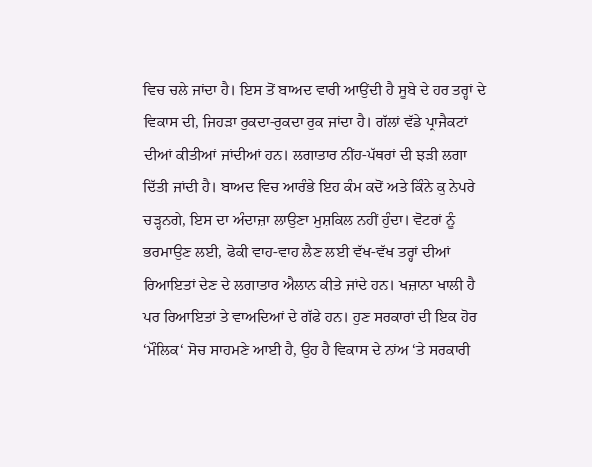ਵਿਚ ਚਲੇ ਜਾਂਦਾ ਹੈ। ਇਸ ਤੋਂ ਬਾਅਦ ਵਾਰੀ ਆਉਂਦੀ ਹੈ ਸੂਬੇ ਦੇ ਹਰ ਤਰ੍ਹਾਂ ਦੇ ਵਿਕਾਸ ਦੀ, ਜਿਹੜਾ ਰੁਕਦਾ-ਰੁਕਦਾ ਰੁਕ ਜਾਂਦਾ ਹੈ। ਗੱਲਾਂ ਵੱਡੇ ਪ੍ਰਾਜੈਕਟਾਂ ਦੀਆਂ ਕੀਤੀਆਂ ਜਾਂਦੀਆਂ ਹਨ। ਲਗਾਤਾਰ ਨੀਂਹ-ਪੱਥਰਾਂ ਦੀ ਝੜੀ ਲਗਾ ਦਿੱਤੀ ਜਾਂਦੀ ਹੈ। ਬਾਅਦ ਵਿਚ ਆਰੰਭੇ ਇਹ ਕੰਮ ਕਦੋਂ ਅਤੇ ਕਿੰਨੇ ਕੁ ਨੇਪਰੇ ਚੜ੍ਹਨਗੇ, ਇਸ ਦਾ ਅੰਦਾਜ਼ਾ ਲਾਉਣਾ ਮੁਸ਼ਕਿਲ ਨਹੀਂ ਹੁੰਦਾ। ਵੋਟਰਾਂ ਨੂੰ ਭਰਮਾਉਣ ਲਈ, ਫੋਕੀ ਵਾਹ-ਵਾਹ ਲੈਣ ਲਈ ਵੱਖ-ਵੱਖ ਤਰ੍ਹਾਂ ਦੀਆਂ ਰਿਆਇਤਾਂ ਦੇਣ ਦੇ ਲਗਾਤਾਰ ਐਲਾਨ ਕੀਤੇ ਜਾਂਦੇ ਹਨ। ਖਜ਼ਾਨਾ ਖਾਲੀ ਹੈ ਪਰ ਰਿਆਇਤਾਂ ਤੇ ਵਾਅਦਿਆਂ ਦੇ ਗੱਫੇ ਹਨ। ਹੁਣ ਸਰਕਾਰਾਂ ਦੀ ਇਕ ਹੋਰ ‘ਮੌਲਿਕ‘ ਸੋਚ ਸਾਹਮਣੇ ਆਈ ਹੈ, ਉਹ ਹੈ ਵਿਕਾਸ ਦੇ ਨਾਂਅ ‘ਤੇ ਸਰਕਾਰੀ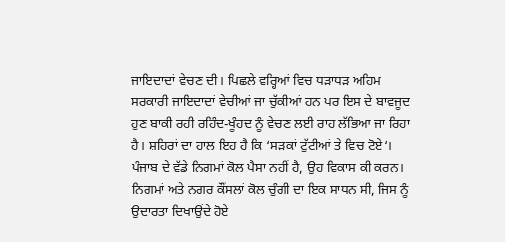ਜਾਇਦਾਦਾਂ ਵੇਚਣ ਦੀ। ਪਿਛਲੇ ਵਰ੍ਹਿਆਂ ਵਿਚ ਧੜਾਧੜ ਅਹਿਮ ਸਰਕਾਰੀ ਜਾਇਦਾਦਾਂ ਵੇਚੀਆਂ ਜਾ ਚੁੱਕੀਆਂ ਹਨ ਪਰ ਇਸ ਦੇ ਬਾਵਜੂਦ ਹੁਣ ਬਾਕੀ ਰਹੀ ਰਹਿੰਦ-ਖੂੰਹਦ ਨੂੰ ਵੇਚਣ ਲਈ ਰਾਹ ਲੱਭਿਆ ਜਾ ਰਿਹਾ ਹੈ। ਸ਼ਹਿਰਾਂ ਦਾ ਹਾਲ ਇਹ ਹੈ ਕਿ ‘ਸੜਕਾਂ ਟੁੱਟੀਆਂ ਤੇ ਵਿਚ ਟੋਏ‘। ਪੰਜਾਬ ਦੇ ਵੱਡੇ ਨਿਗਮਾਂ ਕੋਲ ਪੈਸਾ ਨਹੀਂ ਹੈ, ਉਹ ਵਿਕਾਸ ਕੀ ਕਰਨ। ਨਿਗਮਾਂ ਅਤੇ ਨਗਰ ਕੌਂਸਲਾਂ ਕੋਲ ਚੁੰਗੀ ਦਾ ਇਕ ਸਾਧਨ ਸੀ, ਜਿਸ ਨੂੰ ਉਦਾਰਤਾ ਦਿਖਾਉਂਦੇ ਹੋਏ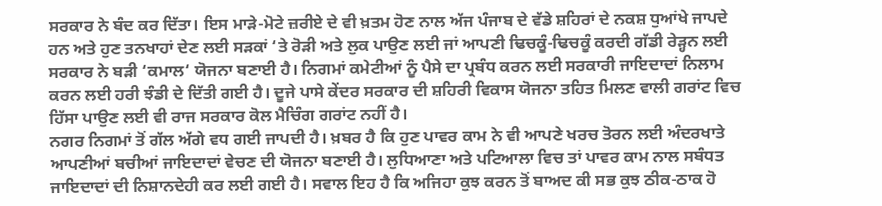ਸਰਕਾਰ ਨੇ ਬੰਦ ਕਰ ਦਿੱਤਾ। ਇਸ ਮਾੜੇ-ਮੋਟੇ ਜ਼ਰੀਏ ਦੇ ਵੀ ਖ਼ਤਮ ਹੋਣ ਨਾਲ ਅੱਜ ਪੰਜਾਬ ਦੇ ਵੱਡੇ ਸ਼ਹਿਰਾਂ ਦੇ ਨਕਸ਼ ਧੁਆਂਖੇ ਜਾਪਦੇ ਹਨ ਅਤੇ ਹੁਣ ਤਨਖਾਹਾਂ ਦੇਣ ਲਈ ਸੜਕਾਂ ‘ਤੇ ਰੋੜੀ ਅਤੇ ਲੁਕ ਪਾਉਣ ਲਈ ਜਾਂ ਆਪਣੀ ਢਿਚਕੂੰ-ਢਿਚਕੂੰ ਕਰਦੀ ਗੱਡੀ ਰੇੜ੍ਹਨ ਲਈ ਸਰਕਾਰ ਨੇ ਬੜੀ ‘ਕਮਾਲ‘ ਯੋਜਨਾ ਬਣਾਈ ਹੈ। ਨਿਗਮਾਂ ਕਮੇਟੀਆਂ ਨੂੰ ਪੈਸੇ ਦਾ ਪ੍ਰਬੰਧ ਕਰਨ ਲਈ ਸਰਕਾਰੀ ਜਾਇਦਾਦਾਂ ਨਿਲਾਮ ਕਰਨ ਲਈ ਹਰੀ ਝੰਡੀ ਦੇ ਦਿੱਤੀ ਗਈ ਹੈ। ਦੂਜੇ ਪਾਸੇ ਕੇਂਦਰ ਸਰਕਾਰ ਦੀ ਸ਼ਹਿਰੀ ਵਿਕਾਸ ਯੋਜਨਾ ਤਹਿਤ ਮਿਲਣ ਵਾਲੀ ਗਰਾਂਟ ਵਿਚ ਹਿੱਸਾ ਪਾਉਣ ਲਈ ਵੀ ਰਾਜ ਸਰਕਾਰ ਕੋਲ ਮੈਚਿੰਗ ਗਰਾਂਟ ਨਹੀਂ ਹੈ।
ਨਗਰ ਨਿਗਮਾਂ ਤੋਂ ਗੱਲ ਅੱਗੇ ਵਧ ਗਈ ਜਾਪਦੀ ਹੈ। ਖ਼ਬਰ ਹੈ ਕਿ ਹੁਣ ਪਾਵਰ ਕਾਮ ਨੇ ਵੀ ਆਪਣੇ ਖਰਚ ਤੋਰਨ ਲਈ ਅੰਦਰਖਾਤੇ ਆਪਣੀਆਂ ਬਚੀਆਂ ਜਾਇਦਾਦਾਂ ਵੇਚਣ ਦੀ ਯੋਜਨਾ ਬਣਾਈ ਹੈ। ਲੁਧਿਆਣਾ ਅਤੇ ਪਟਿਆਲਾ ਵਿਚ ਤਾਂ ਪਾਵਰ ਕਾਮ ਨਾਲ ਸਬੰਧਤ ਜਾਇਦਾਦਾਂ ਦੀ ਨਿਸ਼ਾਨਦੇਹੀ ਕਰ ਲਈ ਗਈ ਹੈ। ਸਵਾਲ ਇਹ ਹੈ ਕਿ ਅਜਿਹਾ ਕੁਝ ਕਰਨ ਤੋਂ ਬਾਅਦ ਕੀ ਸਭ ਕੁਝ ਠੀਕ-ਠਾਕ ਹੋ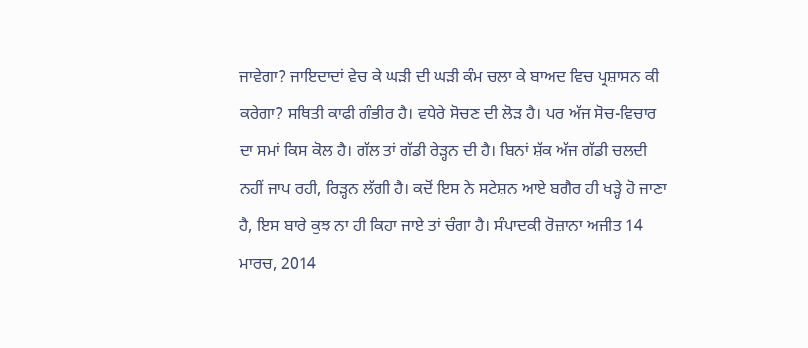ਜਾਵੇਗਾ? ਜਾਇਦਾਦਾਂ ਵੇਚ ਕੇ ਘੜੀ ਦੀ ਘੜੀ ਕੰਮ ਚਲਾ ਕੇ ਬਾਅਦ ਵਿਚ ਪ੍ਰਸ਼ਾਸਨ ਕੀ ਕਰੇਗਾ? ਸਥਿਤੀ ਕਾਫੀ ਗੰਭੀਰ ਹੈ। ਵਧੇਰੇ ਸੋਚਣ ਦੀ ਲੋੜ ਹੈ। ਪਰ ਅੱਜ ਸੋਚ-ਵਿਚਾਰ ਦਾ ਸਮਾਂ ਕਿਸ ਕੋਲ ਹੈ। ਗੱਲ ਤਾਂ ਗੱਡੀ ਰੇੜ੍ਹਨ ਦੀ ਹੈ। ਬਿਨਾਂ ਸ਼ੱਕ ਅੱਜ ਗੱਡੀ ਚਲਦੀ ਨਹੀਂ ਜਾਪ ਰਹੀ, ਰਿੜ੍ਹਨ ਲੱਗੀ ਹੈ। ਕਦੋਂ ਇਸ ਨੇ ਸਟੇਸ਼ਨ ਆਏ ਬਗੈਰ ਹੀ ਖੜ੍ਹੇ ਹੋ ਜਾਣਾ ਹੈ, ਇਸ ਬਾਰੇ ਕੁਝ ਨਾ ਹੀ ਕਿਹਾ ਜਾਏ ਤਾਂ ਚੰਗਾ ਹੈ। ਸੰਪਾਦਕੀ ਰੋਜ਼ਾਨਾ ਅਜੀਤ 14 ਮਾਰਚ, 2014